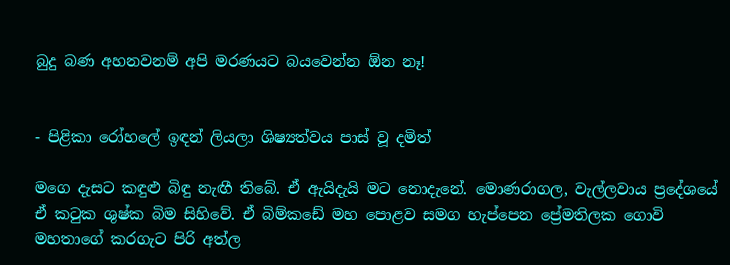බුදු බණ අහනවනම් අපි මරණයට බයවෙන්න ඕන නෑ!


- පිළිකා රෝහලේ ඉඳන් ලියලා ශිෂ්‍යත්වය පාස්‌ වූ දමිත්

මගෙ දැසට කඳුළු බිඳු නැඟී තිබේ. ඒ ඇයිදැයි මට නොදැනේ. මොණරාගල, වැල්ලවාය ප්‍රදේශයේ ඒ කටුක ශුෂ්ක බිම සිහිවේ. ඒ බිම්කඩේ මහ පොළව සමග හැප්පෙන ප්‍රේමතිලක ගොවි මහතාගේ කරගැට පිරි අත්ල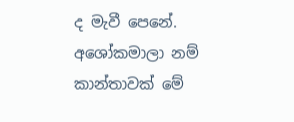ද මැවී පෙනේ. අශෝකමාලා නම් කාන්තාවක්‌ මේ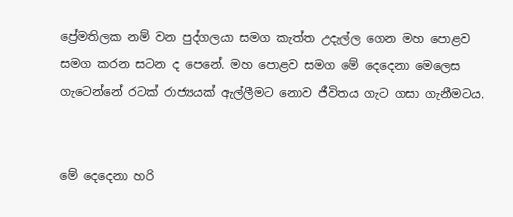ප්‍රේමතිලක නම් වන පුද්ගලයා සමග කැත්ත උදැල්ල ගෙන මහ පොළව සමග කරන සටන ද පෙනේ. මහ පොළව සමග මේ දෙදෙනා මෙලෙස ගැටෙන්නේ රටක්‌ රාජ්‍යයක්‌ ඇල්ලීමට නොව ජීවිතය ගැට ගසා ගැනීමටය.


මේ දෙදෙනා හරි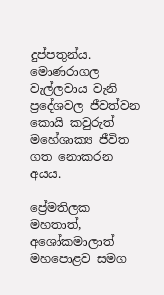දුප්පතුන්ය. මොණරාගල වැල්ලවාය වැනි ප්‍රදේශවල ජීවත්වන කොයි කවුරුත් මහේශාක්‍ය ජීවිත ගත නොකරන අයය.

ප්‍රේමතිලක මහතාත්, අශෝකමාලාත් මහපොළව සමග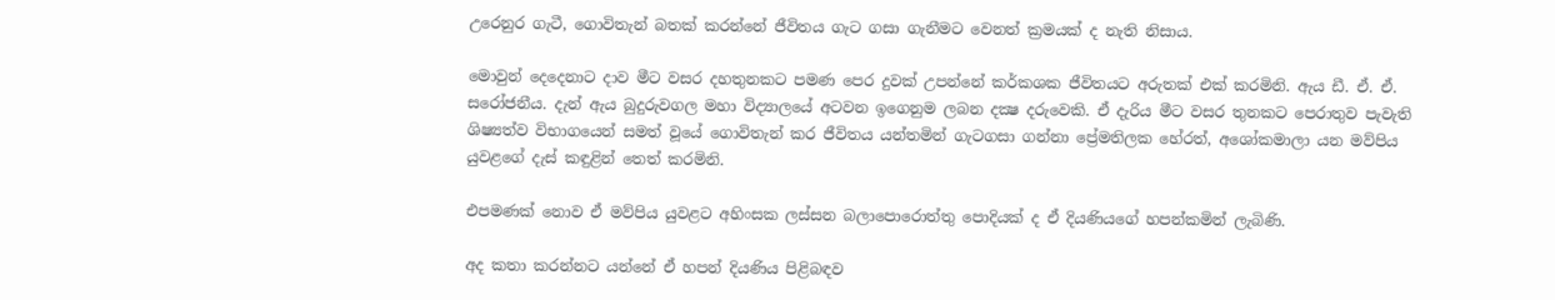උරෙනුර ගැටී, ගොවිතැන් බතක්‌ කරන්නේ ජීවිතය ගැට ගසා ගැනීමට වෙනත් ක්‍රමයක්‌ ද නැති නිසාය.

මොවුන් දෙදෙනාට දාව මීට වසර දහතුනකට පමණ පෙර දුවක්‌ උපන්නේ කර්කශක ජීවිතයට අරුතක්‌ එක්‌ කරමිනි. ඇය ඩී. ඒ. ඒ. සරෝජනීය. දැන් ඇය බුදුරුවගල මහා විද්‍යාලයේ අටවන ඉගෙනුම ලබන දක්‍ෂ දරුවෙකි. ඒ දැරිය මීට වසර තුනකට පෙරාතුව පැවැති ශිෂ්‍යත්ව විභාගයෙන් සමත් වූයේ ගොවිතැන් කර ජීවිතය යන්තමින් ගැටගසා ගන්නා ප්‍රේමතිලක හේරත්, අශෝකමාලා යන මව්පිය යුවළගේ දැස්‌ කඳුළින් තෙත් කරමිනි.

එපමණක්‌ නොව ඒ මව්පිය යුවළට අහිංසක ලස්‌සන බලාපොරොත්තු පොදියක්‌ ද ඒ දියණියගේ හපන්කමින් ලැබිණි.

අද කතා කරන්නට යන්නේ ඒ හපන් දියණිය පිළිබඳව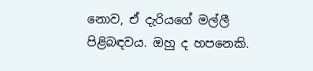නොව, ඒ දැරියගේ මල්ලී පිළිබඳවය. ඔහු ද හපනෙකි.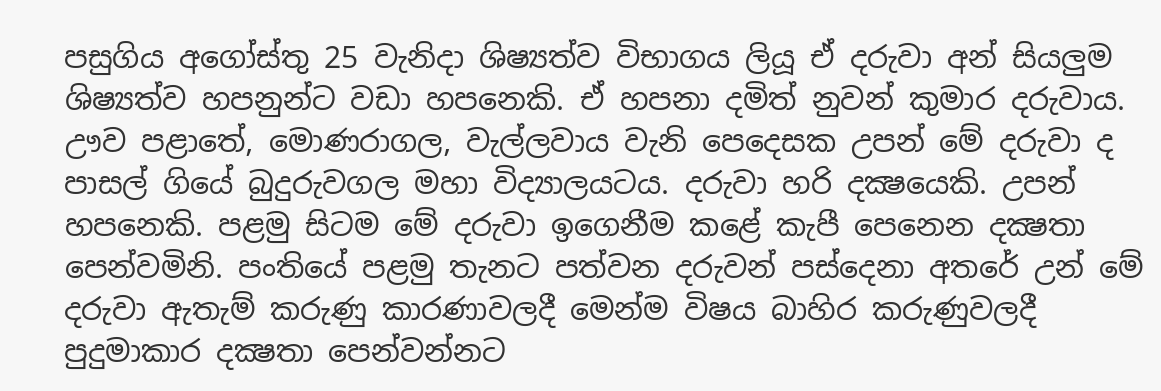පසුගිය අගෝස්‌තු 25 වැනිදා ශිෂ්‍යත්ව විභාගය ලියූ ඒ දරුවා අන් සියලුම ශිෂ්‍යත්ව හපනුන්ට වඩා හපනෙකි. ඒ හපනා දමිත් නුවන් කුමාර දරුවාය. ඌව පළාතේ, මොණරාගල, වැල්ලවාය වැනි පෙදෙසක උපන් මේ දරුවා ද පාසල් ගියේ බුදුරුවගල මහා විද්‍යාලයටය. දරුවා හරි දක්‍ෂයෙකි. උපන් හපනෙකි. පළමු සිටම මේ දරුවා ඉගෙනීම කළේ කැපී පෙනෙන දක්‍ෂතා පෙන්වමිනි. පංතියේ පළමු තැනට පත්වන දරුවන් පස්‌දෙනා අතරේ උන් මේ දරුවා ඇතැම් කරුණු කාරණාවලදී මෙන්ම විෂය බාහිර කරුණුවලදී පුදුමාකාර දක්‍ෂතා පෙන්වන්නට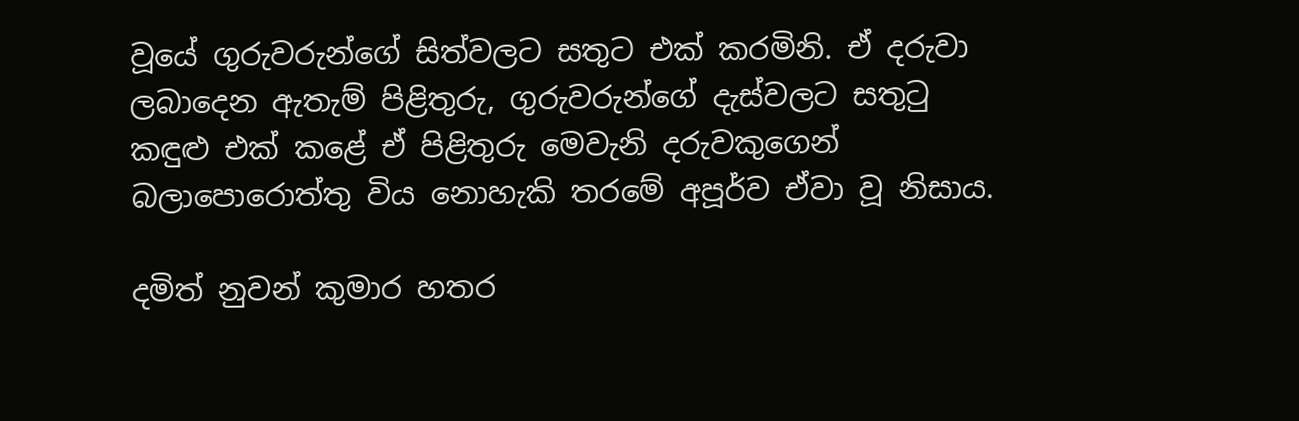වූයේ ගුරුවරුන්ගේ සිත්වලට සතුට එක්‌ කරමිනි. ඒ දරුවා ලබාදෙන ඇතැම් පිළිතුරු, ගුරුවරුන්ගේ දැස්‌වලට සතුටු කඳුළු එක්‌ කළේ ඒ පිළිතුරු මෙවැනි දරුවකුගෙන් බලාපොරොත්තු විය නොහැකි තරමේ අපූර්ව ඒවා වූ නිසාය.

දමිත් නුවන් කුමාර හතර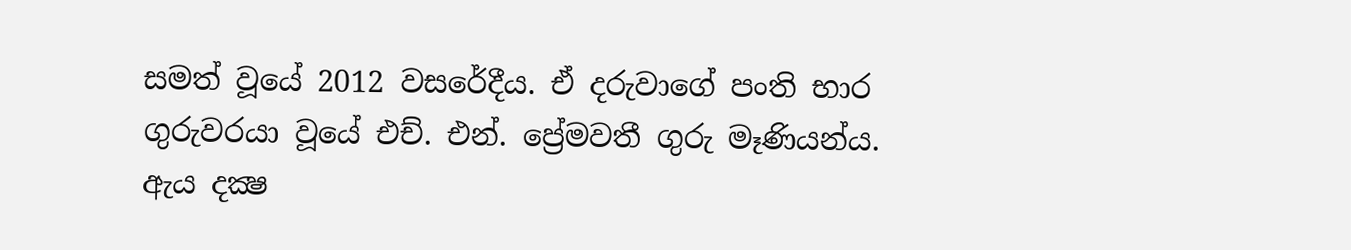සමත් වූයේ 2012 වසරේදීය. ඒ දරුවාගේ පංති භාර ගුරුවරයා වූයේ එච්. එන්. ප්‍රේමවතී ගුරු මෑණියන්ය. ඇය දක්‍ෂ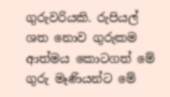ගුරුවරියකි. රුපියල් ශත නොව ගුරුකම ආත්මය කොටගත් මේ ගුරු මෑණියන්ට මේ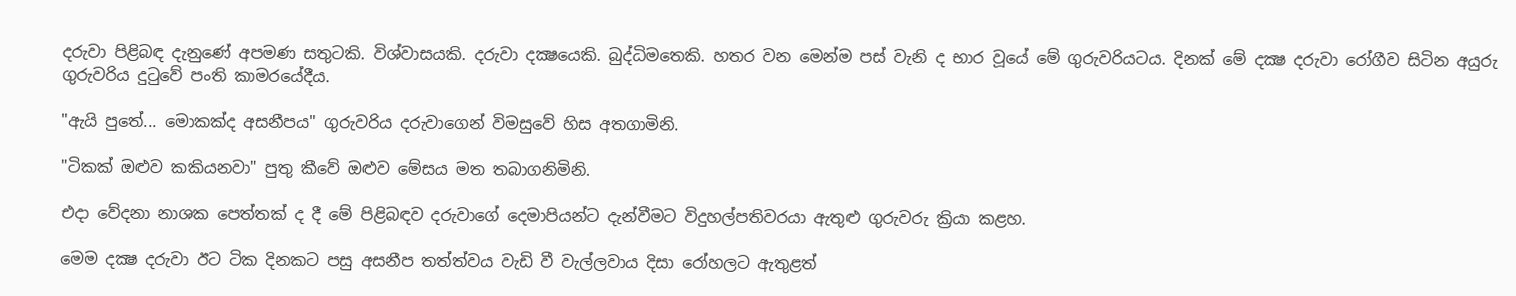දරුවා පිළිබඳ දැනුණේ අපමණ සතුටකි. විශ්වාසයකි. දරුවා දක්‍ෂයෙකි. බුද්ධිමතෙකි. හතර වන මෙන්ම පස්‌ වැනි ද භාර වූයේ මේ ගුරුවරියටය. දිනක්‌ මේ දක්‍ෂ දරුවා රෝගීව සිටින අයුරු ගුරුවරිය දුටුවේ පංති කාමරයේදීය.

"ඇයි පුතේ... මොකක්‌ද අසනීපය" ගුරුවරිය දරුවාගෙන් විමසුවේ හිස අතගාමිනි.

"ටිකක්‌ ඔළුව කකියනවා" පුතු කීවේ ඔළුව මේසය මත තබාගනිමිනි.

එදා වේදනා නාශක පෙත්තක්‌ ද දී මේ පිළිබඳව දරුවාගේ දෙමාපියන්ට දැන්වීමට විදුහල්පතිවරයා ඇතුළු ගුරුවරු ක්‍රියා කළහ.

මෙම දක්‍ෂ දරුවා ඊට ටික දිනකට පසු අසනීප තත්ත්වය වැඩි වී වැල්ලවාය දිසා රෝහලට ඇතුළත්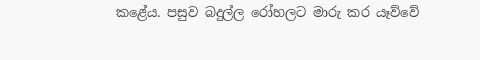කළේය. පසුව බදුල්ල රෝහලට මාරු කර යෑව්වේ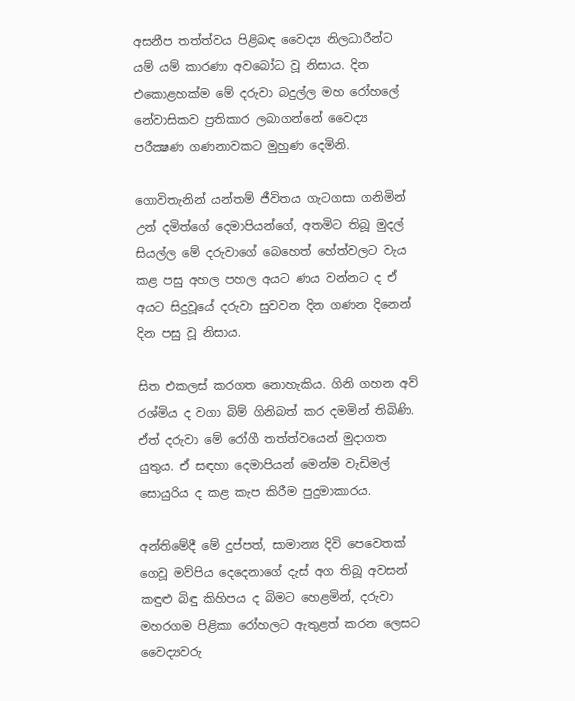අසනීප තත්ත්වය පිළිබඳ වෛද්‍ය නිලධාරීන්ට යම් යම් කාරණා අවබෝධ වූ නිසාය. දින එකොළහක්‌ම මේ දරුවා බදුල්ල මහ රෝහලේ නේවාසිකව ප්‍රතිකාර ලබාගන්නේ වෛද්‍ය පරීක්‍ෂණ ගණනාවකට මුහුණ දෙමිනි.

ගොවිතැනින් යන්තම් ජීවිතය ගැටගසා ගනිමින් උන් දමිත්ගේ දෙමාපියන්ගේ, අතමිට තිබූ මුදල් සියල්ල මේ දරුවාගේ බෙහෙත් හේත්වලට වැය කළ පසු අහල පහල අයට ණය වන්නට ද ඒ අයට සිදුවූයේ දරුවා සුවවන දින ගණන දිනෙන් දින පසු වූ නිසාය.

සිත එකලස්‌ කරගත නොහැකිය. ගිනි ගහන අව් රශ්මිය ද වගා බිම් ගිනිබත් කර දමමින් තිබිණි. ඒත් දරුවා මේ රෝගී තත්ත්වයෙන් මුදාගත යුතුය. ඒ සඳහා දෙමාපියන් මෙන්ම වැඩිමල් සොයුරිය ද කළ කැප කිරීම පුදුමාකාරය.

අන්තිමේදී මේ දුප්පත්, සාමාන්‍ය දිවි පෙවෙතක්‌ ගෙවූ මව්පිය දෙදෙනාගේ දැස්‌ අග තිබූ අවසන් කඳුළු බිඳු කිහිපය ද බිමට හෙළමින්, දරුවා මහරගම පිළිකා රෝහලට ඇතුළත් කරන ලෙසට වෛද්‍යවරු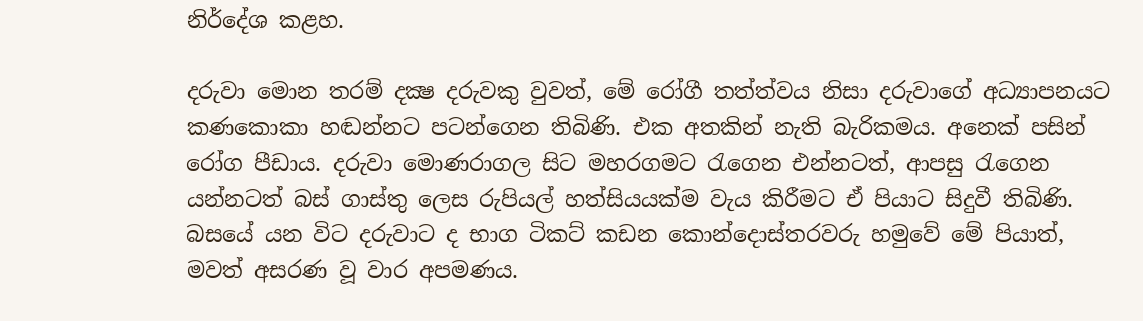නිර්දේශ කළහ.

දරුවා මොන තරම් දක්‍ෂ දරුවකු වුවත්, මේ රෝගී තත්ත්වය නිසා දරුවාගේ අධ්‍යාපනයට කණකොකා හඬන්නට පටන්ගෙන තිබිණි. එක අතකින් නැති බැරිකමය. අනෙක්‌ පසින් රෝග පීඩාය. දරුවා මොණරාගල සිට මහරගමට රැගෙන එන්නටත්, ආපසු රැගෙන යන්නටත් බස්‌ ගාස්‌තු ලෙස රුපියල් හත්සියයක්‌ම වැය කිරීමට ඒ පියාට සිදුවී තිබිණි. බසයේ යන විට දරුවාට ද භාග ටිකට්‌ කඩන කොන්දොස්‌තරවරු හමුවේ මේ පියාත්, මවත් අසරණ වූ වාර අපමණය.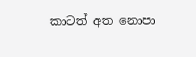කාටත් අත නොපා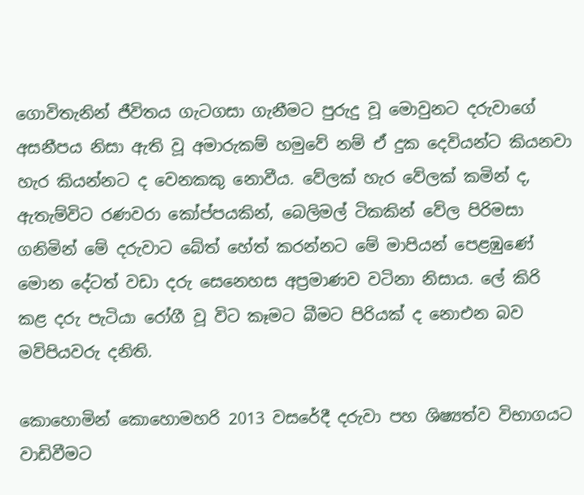ගොවිතැනින් ජීවිතය ගැටගසා ගැනීමට පුරුදු වූ මොවුනට දරුවාගේ අසනීපය නිසා ඇති වූ අමාරුකම් හමුවේ නම් ඒ දුක දෙවියන්ට කියනවා හැර කියන්නට ද වෙනකකු නොවීය. වේලක්‌ හැර වේලක්‌ කමින් ද, ඇතැම්විට රණවරා කෝප්පයකින්, බෙලිමල් ටිකකින් වේල පිරිමසා ගනිමින් මේ දරුවාට බේත් හේත් කරන්නට මේ මාපියන් පෙළඹුණේ මොන දේටත් වඩා දරු සෙනෙහස අප්‍රමාණව වටිනා නිසාය. ලේ කිරි කළ දරු පැටියා රෝගී වූ විට කෑමට බීමට පිරියක්‌ ද නොඑන බව මව්පියවරු දනිති.

කොහොමින් කොහොමහරි 2013 වසරේදී දරුවා පහ ශිෂ්‍යත්ව විභාගයට වාඩිවීමට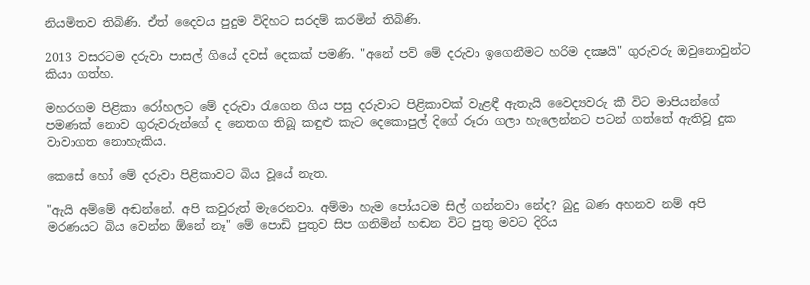නියමිතව තිබිණි. ඒත් දෛවය පුදුම විදිහට සරදම් කරමින් තිබිණි.

2013 වසරටම දරුවා පාසල් ගියේ දවස්‌ දෙකක්‌ පමණි. "අනේ පව් මේ දරුවා ඉගෙනීමට හරිම දක්‍ෂයි" ගුරුවරු ඔවුනොවුන්ට කියා ගත්හ.

මහරගම පිළිකා රෝහලට මේ දරුවා රැගෙන ගිය පසු දරුවාට පිළිකාවක්‌ වැළඳී ඇතැයි වෛද්‍යවරු කී විට මාපියන්ගේ පමණක්‌ නොව ගුරුවරුන්ගේ ද නෙතග තිබූ කඳුළු කැට දෙකොපුල් දිගේ රූරා ගලා හැලෙන්නට පටන් ගත්තේ ඇතිවූ දුක වාවාගත නොහැකිය.

කෙසේ හෝ මේ දරුවා පිළිකාවට බිය වූයේ නැත.

"ඇයි අම්මේ අඬන්නේ. අපි කවුරුත් මැරෙනවා. අම්මා හැම පෝයටම සිල් ගන්නවා නේද? බුදු බණ අහනව නම් අපි මරණයට බිය වෙන්න ඕනේ නෑ" මේ පොඩි පුතුව සිප ගනිමින් හඬන විට පුතු මවට දිරිය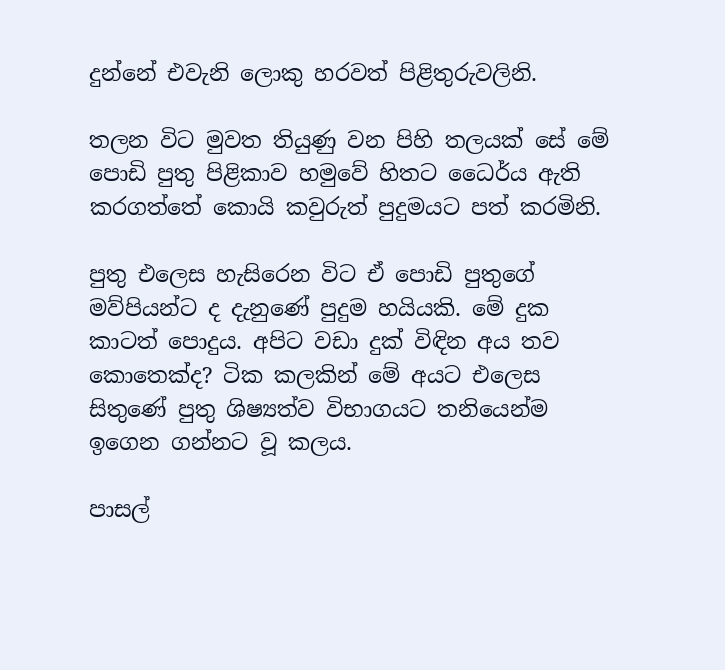දුන්නේ එවැනි ලොකු හරවත් පිළිතුරුවලිනි.

තලන විට මුවත තියුණු වන පිහි තලයක්‌ සේ මේ පොඩි පුතු පිළිකාව හමුවේ හිතට ධෛර්ය ඇති කරගත්තේ කොයි කවුරුත් පුදුමයට පත් කරමිනි.

පුතු එලෙස හැසිරෙන විට ඒ පොඩි පුතුගේ මව්පියන්ට ද දැනුණේ පුදුම හයියකි. මේ දුක කාටත් පොදුය. අපිට වඩා දුක්‌ විඳින අය තව කොතෙක්‌ද? ටික කලකින් මේ අයට එලෙස සිතුණේ පුතු ශිෂ්‍යත්ව විභාගයට තනියෙන්ම ඉගෙන ගන්නට වූ කලය.

පාසල්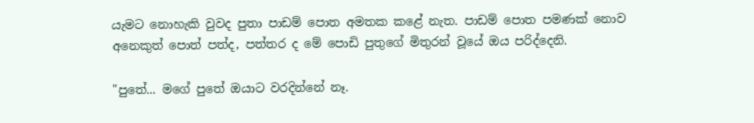යැමට නොහැකි වුවද පුතා පාඩම් පොත අමතක කළේ නැත. පාඩම් පොත පමණක්‌ නොව අනෙකුත් පොත් පත්ද, පත්තර ද මේ පොඩි පුතුගේ මිතුරන් වූයේ ඔය පරිද්දෙනි.

"පුතේ... මගේ පුතේ ඔයාට වරදින්නේ නෑ.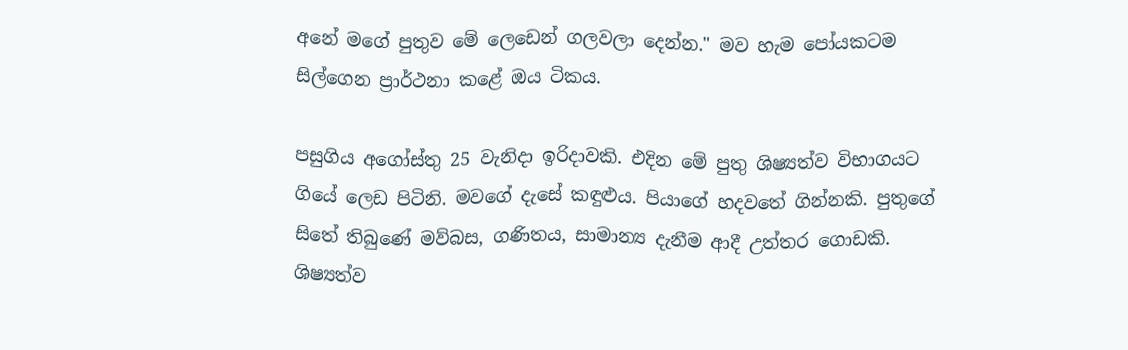අනේ මගේ පුතුව මේ ලෙඩෙන් ගලවලා දෙන්න." මව හැම පෝයකටම සිල්ගෙන ප්‍රාර්ථනා කළේ ඔය ටිකය.

පසුගිය අගෝස්‌තු 25 වැනිදා ඉරිදාවකි. එදින මේ පුතු ශිෂ්‍යත්ව විභාගයට ගියේ ලෙඩ පිටිනි. මවගේ දැසේ කඳුළුය. පියාගේ හදවතේ ගින්නකි. පුතුගේ සිතේ තිබුණේ මව්බස, ගණිතය, සාමාන්‍ය දැනීම ආදී උත්තර ගොඩකි. ශිෂ්‍යත්ව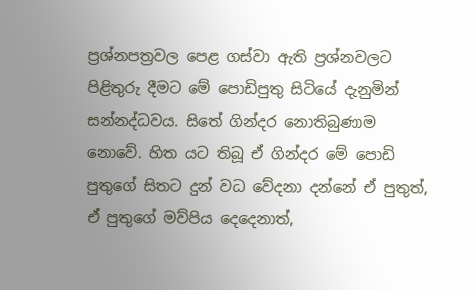ප්‍රශ්නපත්‍රවල පෙළ ගස්‌වා ඇති ප්‍රශ්නවලට පිළිතුරු දීමට මේ පොඩිපුතු සිටියේ දැනුමින් සන්නද්ධවය. සිතේ ගින්දර නොතිබුණාම නොවේ. හිත යට තිබූ ඒ ගින්දර මේ පොඩි පුතුගේ සිතට දුන් වධ වේදනා දන්නේ ඒ පුතුත්, ඒ පුතුගේ මව්පිය දෙදෙනාත්,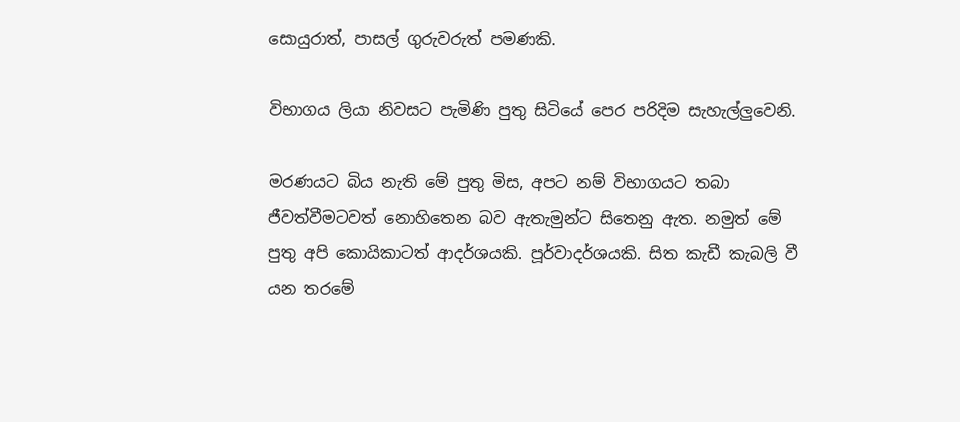සොයුරාත්, පාසල් ගුරුවරුත් පමණකි.

විභාගය ලියා නිවසට පැමිණි පුතු සිටියේ පෙර පරිදිම සැහැල්ලුවෙනි.

මරණයට බිය නැති මේ පුතු මිස, අපට නම් විභාගයට තබා ජීවත්වීමටවත් නොහිතෙන බව ඇතැමුන්ට සිතෙනු ඇත. නමුත් මේ පුතු අපි කොයිකාටත් ආදර්ශයකි. පූර්වාදර්ශයකි. සිත කැඩී කැබලි වී යන තරමේ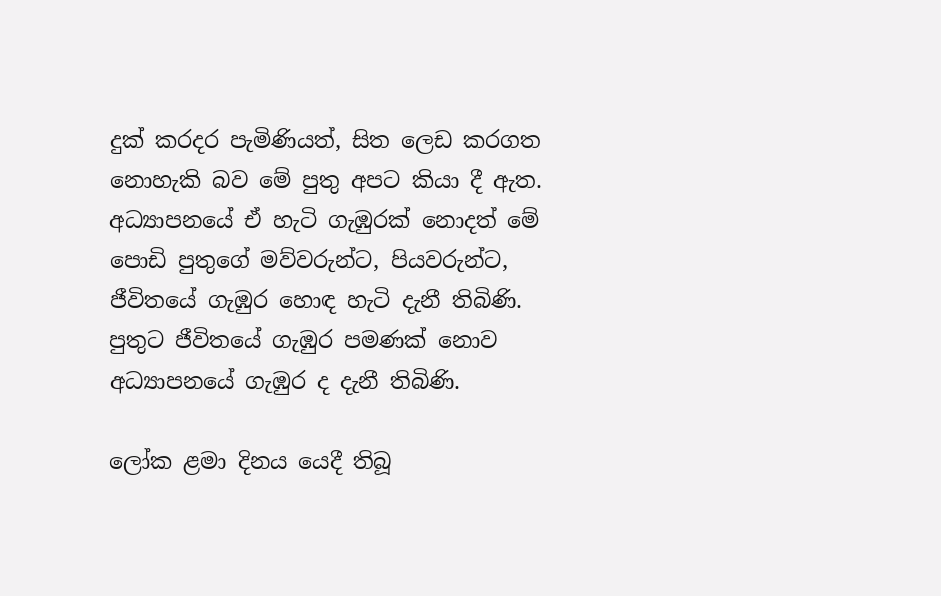දුක්‌ කරදර පැමිණියත්, සිත ලෙඩ කරගත නොහැකි බව මේ පුතු අපට කියා දී ඇත. අධ්‍යාපනයේ ඒ හැටි ගැඹුරක්‌ නොදත් මේ පොඩි පුතුගේ මව්වරුන්ට, පියවරුන්ට, ජීවිතයේ ගැඹුර හොඳ හැටි දැනී තිබිණි. පුතුට ජීවිතයේ ගැඹුර පමණක්‌ නොව අධ්‍යාපනයේ ගැඹුර ද දැනී තිබිණි.

ලෝක ළමා දිනය යෙදී තිබූ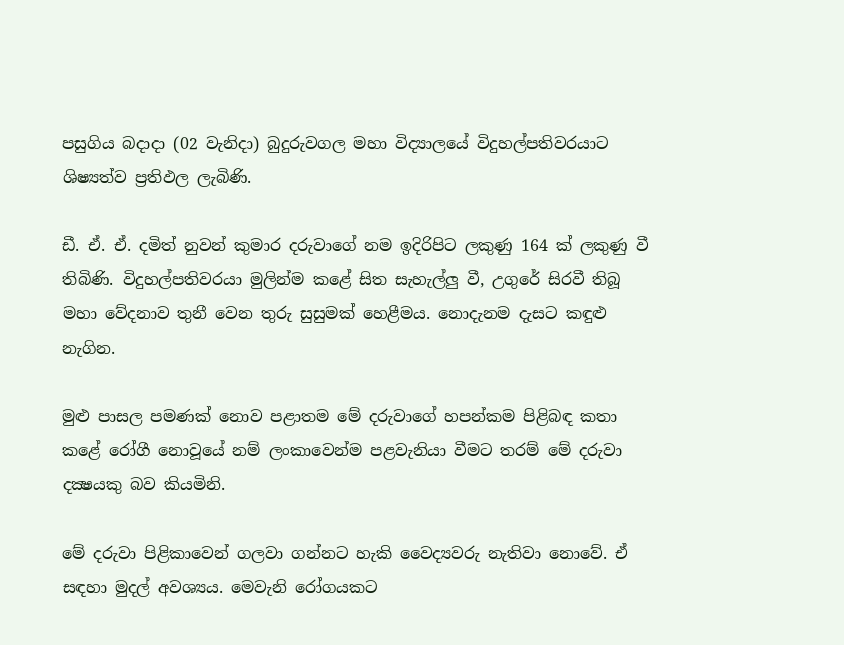පසුගිය බදාදා (02 වැනිදා) බුදුරුවගල මහා විද්‍යාලයේ විදුහල්පතිවරයාට ශිෂ්‍යත්ව ප්‍රතිඵල ලැබිණි.

ඩී. ඒ. ඒ. දමිත් නුවන් කුමාර දරුවාගේ නම ඉදිරිපිට ලකුණු 164 ක්‌ ලකුණු වී තිබිණි. විදුහල්පතිවරයා මුලින්ම කළේ සිත සැහැල්ලු වී, උගුරේ සිරවී තිබූ මහා වේදනාව තුනී වෙන තුරු සුසුමක්‌ හෙළීමය. නොදැනම දැසට කඳුළු නැගින.

මුළු පාසල පමණක්‌ නොව පළාතම මේ දරුවාගේ හපන්කම පිළිබඳ කතා කළේ රෝගී නොවූයේ නම් ලංකාවෙන්ම පළවැනියා වීමට තරම් මේ දරුවා දක්‍ෂයකු බව කියමිනි.

මේ දරුවා පිළිකාවෙන් ගලවා ගන්නට හැකි වෛද්‍යවරු නැතිවා නොවේ. ඒ සඳහා මුදල් අවශ්‍යය. මෙවැනි රෝගයකට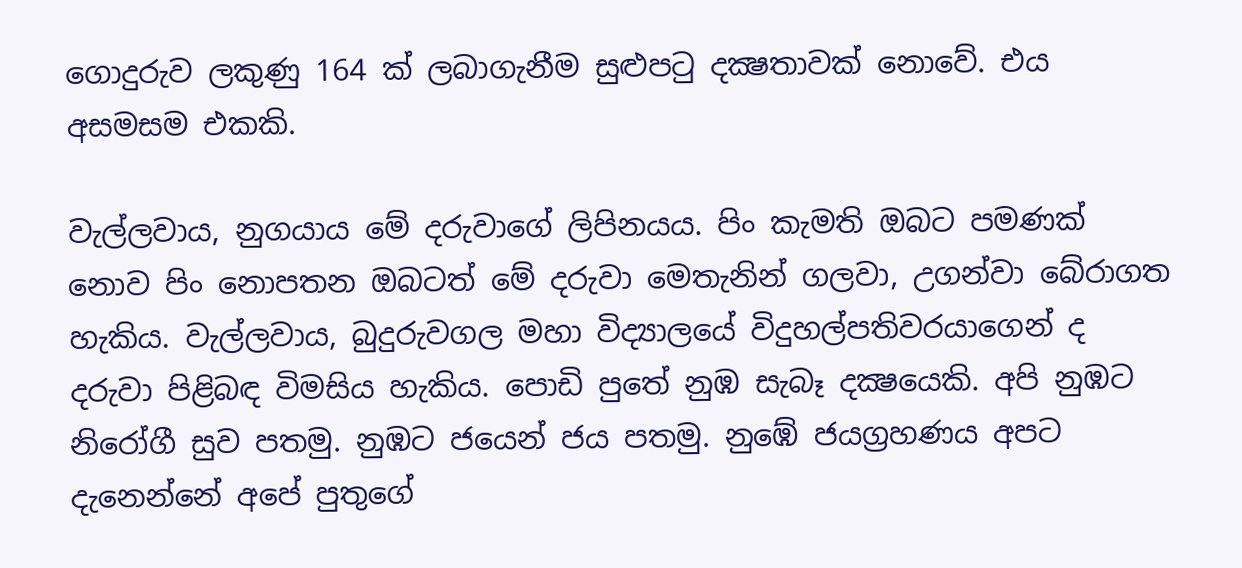ගොදුරුව ලකුණු 164 ක්‌ ලබාගැනීම සුළුපටු දක්‍ෂතාවක්‌ නොවේ. එය අසමසම එකකි.

වැල්ලවාය, නුගයාය මේ දරුවාගේ ලිපිනයය. පිං කැමති ඔබට පමණක්‌ නොව පිං නොපතන ඔබටත් මේ දරුවා මෙතැනින් ගලවා, උගන්වා බේරාගත හැකිය. වැල්ලවාය, බුදුරුවගල මහා විද්‍යාලයේ විදුහල්පතිවරයාගෙන් ද දරුවා පිළිබඳ විමසිය හැකිය. පොඩි පුතේ නුඹ සැබෑ දක්‍ෂයෙකි. අපි නුඹට නිරෝගී සුව පතමු. නුඹට ජයෙන් ජය පතමු. නුඹේ ජයග්‍රහණය අපට දැනෙන්නේ අපේ පුතුගේ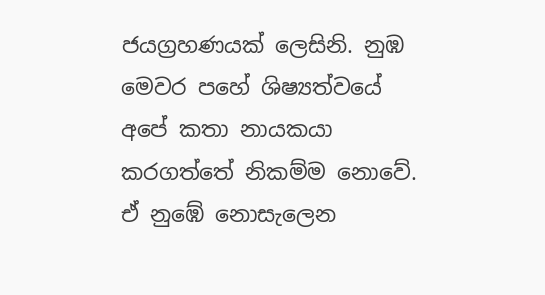ජයග්‍රහණයක්‌ ලෙසිනි. නුඹ මෙවර පහේ ශිෂ්‍යත්වයේ අපේ කතා නායකයා කරගත්තේ නිකම්ම නොවේ. ඒ නුඹේ නොසැලෙන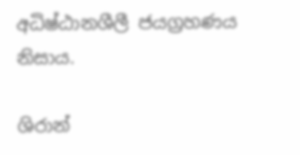අධිෂ්ඨානශීලී ජයග්‍රහණය නිසාය.

ශිරාන්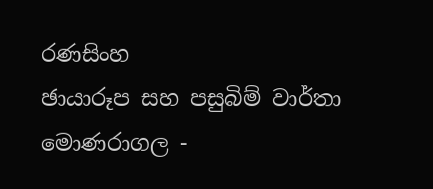රණසිංහ
ඡායාරූප සහ පසුබිම් වාර්තා
මොණරාගල -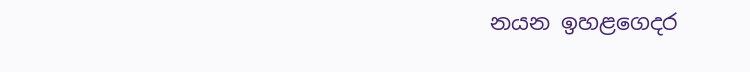නයන ඉහළගෙදර